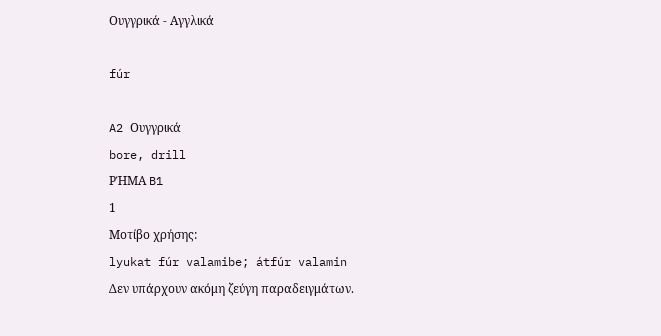Ουγγρικά - Αγγλικά

fúr

A2 Ουγγρικά
bore, drill
ΡΉΜΑ B1
1
Μοτίβο χρήσης:
lyukat fúr valamibe; átfúr valamin
Δεν υπάρχουν ακόμη ζεύγη παραδειγμάτων.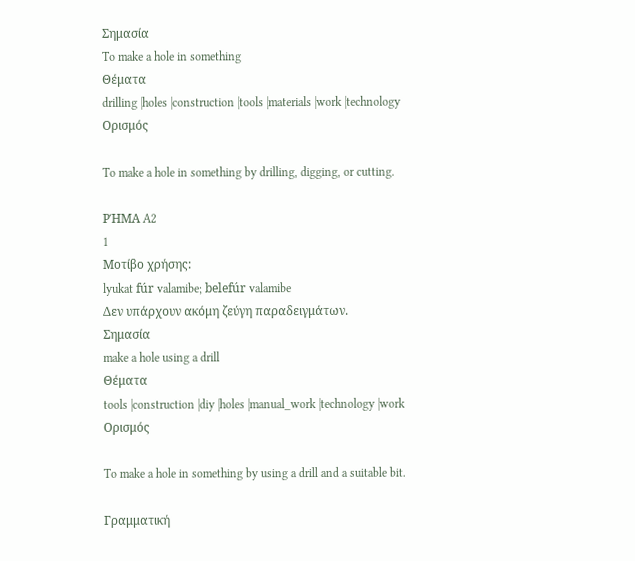Σημασία
To make a hole in something
Θέματα
drilling |holes |construction |tools |materials |work |technology
Ορισμός

To make a hole in something by drilling, digging, or cutting.

ΡΉΜΑ A2
1
Μοτίβο χρήσης:
lyukat fúr valamibe; belefúr valamibe
Δεν υπάρχουν ακόμη ζεύγη παραδειγμάτων.
Σημασία
make a hole using a drill
Θέματα
tools |construction |diy |holes |manual_work |technology |work
Ορισμός

To make a hole in something by using a drill and a suitable bit.

Γραμματική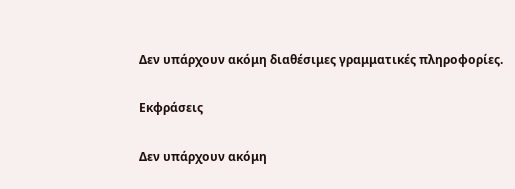Δεν υπάρχουν ακόμη διαθέσιμες γραμματικές πληροφορίες.

Εκφράσεις

Δεν υπάρχουν ακόμη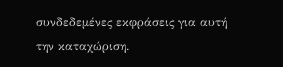συνδεδεμένες εκφράσεις για αυτή την καταχώριση.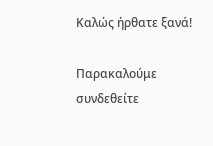Καλώς ήρθατε ξανά!

Παρακαλούμε συνδεθείτε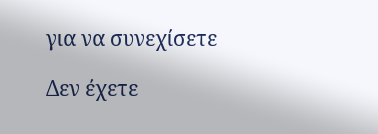για να συνεχίσετε

Δεν έχετε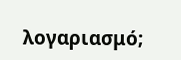λογαριασμό;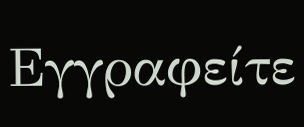Εγγραφείτε